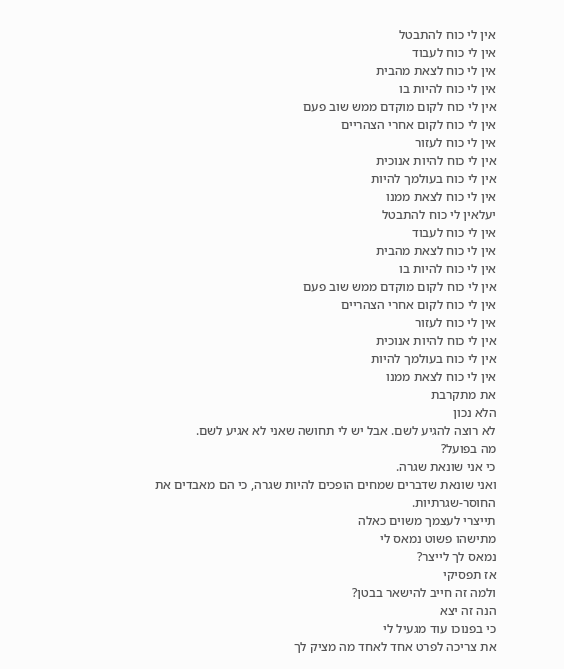אין לי כוח להתבטל
אין לי כוח לעבוד
אין לי כוח לצאת מהבית
אין לי כוח להיות בו
אין לי כוח לקום מוקדם ממש שוב פעם
אין לי כוח לקום אחרי הצהריים
אין לי כוח לעזור
אין לי כוח להיות אנוכית
אין לי כוח בעולמך להיות
אין לי כוח לצאת ממנו
יעלאין לי כוח להתבטל
אין לי כוח לעבוד
אין לי כוח לצאת מהבית
אין לי כוח להיות בו
אין לי כוח לקום מוקדם ממש שוב פעם
אין לי כוח לקום אחרי הצהריים
אין לי כוח לעזור
אין לי כוח להיות אנוכית
אין לי כוח בעולמך להיות
אין לי כוח לצאת ממנו
את מתקרבת
הלא נכון
לא רוצה להגיע לשם. אבל יש לי תחושה שאני לא אגיע לשם.
מה בפועל?
כי אני שונאת שגרה.
ואני שונאת שדברים שמחים הופכים להיות שגרה, כי הם מאבדים את החוסר-שגרתיות.
תייצרי לעצמך משוים כאלה
מתישהו פשוט נמאס לי
נמאס לך לייצר?
אז תפסיקי
ולמה זה חייב להישאר בבטן?
הנה זה יצא
כי בפנוכו עוד מגעיל לי
את צריכה לפרט אחד לאחד מה מציק לך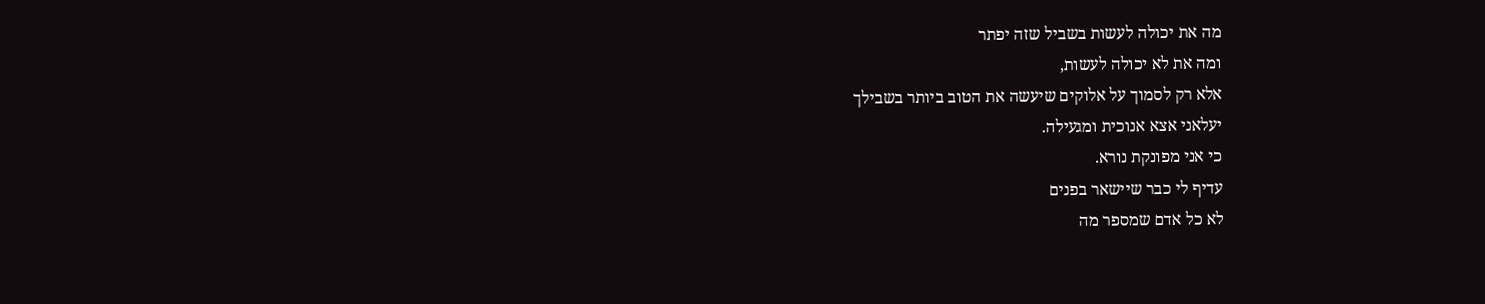מה את יכולה לעשות בשביל שזה יפתר
ומה את לא יכולה לעשות,
אלא רק לסמוך על אלוקים שיעשה את הטוב ביותר בשבילך
יעלאני אצא אנוכית ומגעילה.
כי אני מפונקת נורא.
עדיף לי כבר שיישאר בפנים
לא כל אדם שמספר מה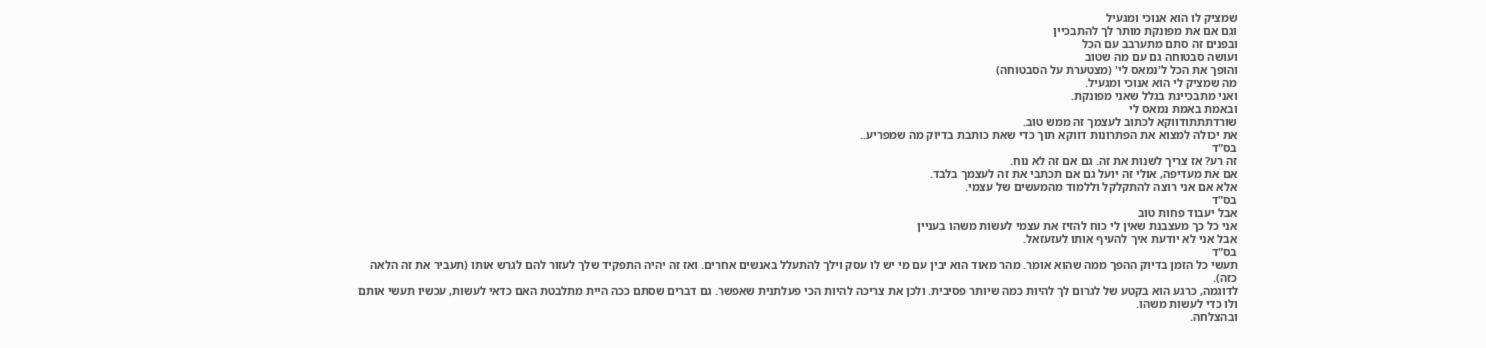שמציק לו הוא אנוכי ומגעיל
וגם אם את מפונקת מותר לך להתבכיין
ובפנים זה סתם מתערבב עם הכל
ועושה סבטוחה גם עם מה שטוב
והופך את הכל ל'נמאס לי' (מצטערת על הסבטוחה)
מה שמציק לי הוא אנוכי ומגעיל.
ואני מתבכיינת בגלל שאני מפונקת.
ובאמת באמת נמאס לי
שורדתתתודווקא לכתוב לעצמך זה ממש טוב.
את יכולה למצוא את הפתרונות דווקא תוך כדי שאת כותבת בדיוק מה שמפריע..
בס"ד
זה רע? אז צריך לשנות את זה. גם אם זה לא נוח.
אם את מעדיפה, אולי זה יועל גם אם תכתבי את זה לעצמך בלבד.
אלא אם אני רוצה להתקלקל וללמוד מהמעשים של עצמי.
בס"ד
אבל יעבוד פחות טוב
אני כל כך מעצבנת שאין לי כוח להזיז את עצמי לעשות משהו בעניין
אבל אני לא יודעת איך להעיף אותו לעזעזאל.
בס"ד
תעשי כל הזמן בדיוק ההפך ממה שהוא אומר. מהר מאוד הוא יבין עם מי יש לו עסק וילך להתעלל באנשים אחרים. ואז זה יהיה התפקיד שלך לעזור להם לגרש אותו (תעביר את זה הלאה כזה).
לדוגמה, כרגע הוא בקטע של לגרום לך להיות כמה שיותר פסיבית. ולכן את צריכה להיות הכי פעלתנית שאפשר. גם דברים שסתם ככה היית מתלבטת האם כדאי לעשות, עכשיו תעשי אותם ולו כדי לעשות משהו.
ובהצלחה.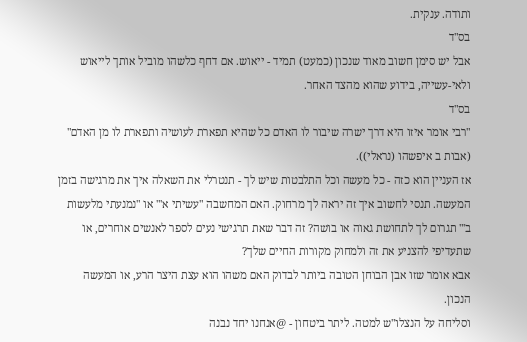ותודה. ענקית.
בס"ד
אבל יש סימן חשוב מאוד שנכון (כמעט) תמיד - ייאוש. אם דחף כלשהו מוביל אותך לייאוש ולאי-עשייה, בידוע שהוא מהצד האחר.
בס"ד
"רבי אומר איזו היא דרך ישרה שיבור לו האדם כל שהיא תפארת לעושיה ותפארת לו מן האדם" (אבות ב איפשהו (נראלי)).
אז העניין הוא כזה - כל מעשה וכל התלבטות שיש לך - תנטרלי את השאלה איך את מרגישה בזמן המעשה. תנסי לחשוב איך זה יראה לך מרחוק. האם המחשבה "עשיתי א'" או "נמנעתי מלעשות ב'" תגרום לך לתחושת גאוה או בושה? זה דבר שאת תרגישי נעים לספר לאנשים אוחרים, או שתעדיפי להצניע את זה ולמחוק מקורות החיים שלך?
אבא אומר שזו אבן הבוחן הטובה ביותר לבדוק האם משהו הוא עצת היצר הרע, או המעשה הנכון.
וסליחה על הנצלו"ש למטה. ליתר ביטחון - @אנחנו יחד נבנה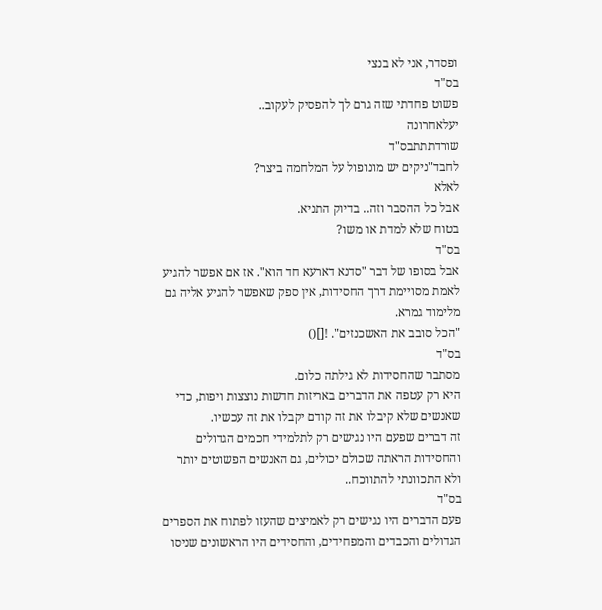ופסדר, אני לא בנצי
בס"ד
פשוט פחדתי שזה גרם לך להפסיק לעקוב..
יעלאחרונה
שורדתתתבס"ד
לחבד"ניקים יש מונופול על המלחמה ביצר?
לאלא
אבל כל ההסבר וזה.. בדיוק התניא.
בטוח שלא למדת או משו?
בס"ד
אבל בסופו של דבר "סדנא דארעא חד הוא". אז אם אפשר להגיע לאמת מסויימת דרך החסידות, אין ספק שאפשר להגיע אליה גם מלימוד גמרא.
"הכל סובב את האשכנזים". ![]()
בס"ד
מסתבר שהחסידות לא גילתה כלום.
היא רק עטפה את הדברים באריזות חדשות נוצצות ויפות, כדי שאנשים שלא קיבלו את זה קודם יקבלו את זה עכשיו.
זה דברים שפעם היו נגישים רק לתלמידי חכמים הגדולים
והחסידות הראתה שכולם יכולים, גם האנשים הפשוטים יותר
ולא התכוונתי להתווכח..
בס"ד
פעם הדברים היו נגישים רק לאמיצים שהעזו לפתוח את הספרים הגדולים והכבדים והמפחידים, והחסידים היו הראשונים שניסו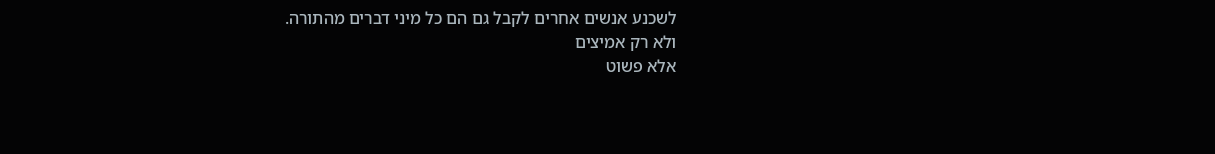לשכנע אנשים אחרים לקבל גם הם כל מיני דברים מהתורה.
ולא רק אמיצים
אלא פשוט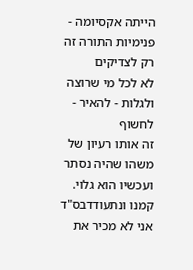הייתה אקסיומה - פנימיות התורה זה רק לצדיקים
לא לכל מי שרוצה
ולגלות - להאיר - לחשוף
זה אותו רעיון של משהו שהיה נסתר
ועכשיו הוא גלוי.
קמנו ונתעודדבס"ד
אני לא מכיר את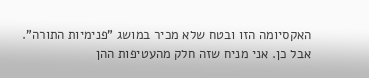האקסיומה הזו ובטח שלא מכיר במושג "פנימיות התורה".
אבל כן. אני מניח שזה חלק מהעטיפות ההן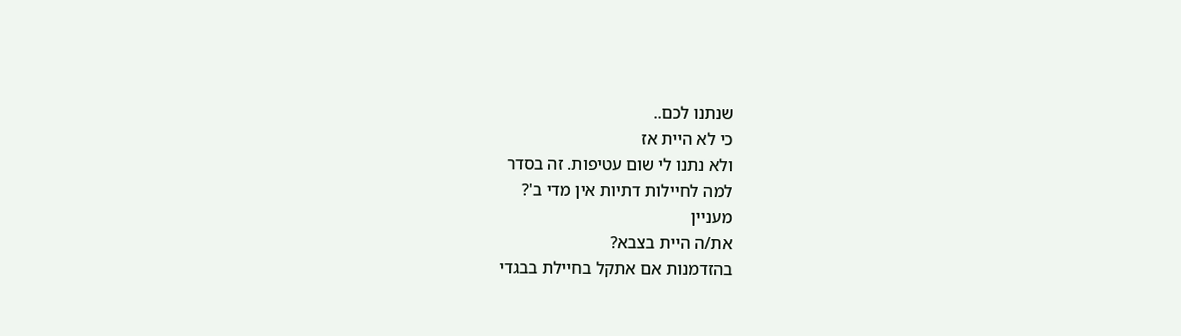שנתנו לכם..
כי לא היית אז
ולא נתנו לי שום עטיפות. זה בסדר
למה לחיילות דתיות אין מדי ב'?
מעניין
את/ה היית בצבא?
בהזדמנות אם אתקל בחיילת בבגדי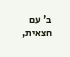ב' עם חצאית,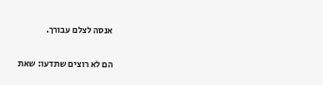אנסה לצלם עבורך.

הם לא רוצים שתדעו: שאת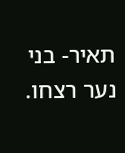תאיר- בני נער רצחו.